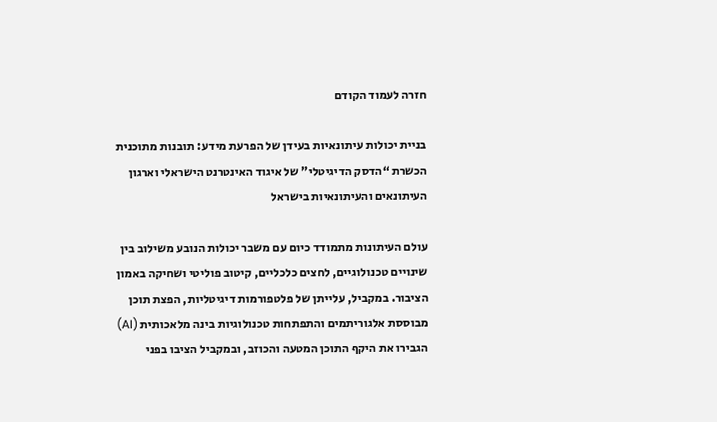חזרה לעמוד הקודם

בניית יכולות עיתונאיות בעידן של הפרעת מידע: תובנות מתוכנית הכשרת “הדסק הדיגיטלי" של איגוד האינטרנט הישראלי וארגון העיתונאים והעיתונאיות בישראל

עולם העיתונות מתמודד כיום עם משבר יכולות הנובע משילוב בין שינויים טכנולוגיים, לחצים כלכליים, קיטוב פוליטי ושחיקה באמון הציבור. במקביל, עלייתן של פלטפורמות דיגיטליות, הפצת תוכן מבוססת אלגוריתמים והתפתחות טכנולוגיות בינה מלאכותית (AI) הגבירו את היקף התוכן המטעה והכוזב, ובמקביל הציבו בפני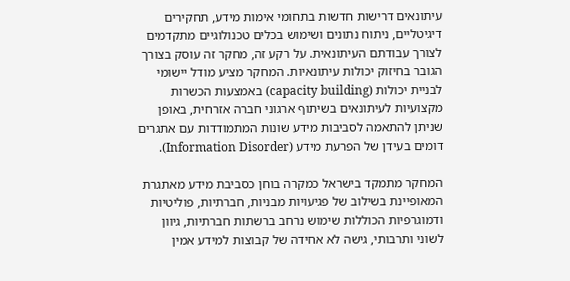עיתונאים דרישות חדשות בתחומי אימות מידע, תחקירים דיגיטליים, ניתוח נתונים ושימוש בכלים טכנולוגיים מתקדמים לצורך עבודתם העיתונאית. על רקע זה, מחקר זה עוסק בצורך הגובר בחיזוק יכולות עיתונאיות. המחקר מציע מודל יישומי לבניית יכולות (capacity building) באמצעות הכשרות מקצועיות לעיתונאים בשיתוף ארגוני חברה אזרחית, באופן שניתן להתאמה לסביבות מידע שונות המתמודדות עם אתגרים דומים בעידן של הפרעת מידע (Information Disorder).

המחקר מתמקד בישראל כמקרה בוחן כסביבת מידע מאתגרת המאופיינת בשילוב של פגיעויות מבניות, חברתיות, פוליטיות ודמוגרפיות הכוללות שימוש נרחב ברשתות חברתיות, גיוון לשוני ותרבותי, גישה לא אחידה של קבוצות למידע אמין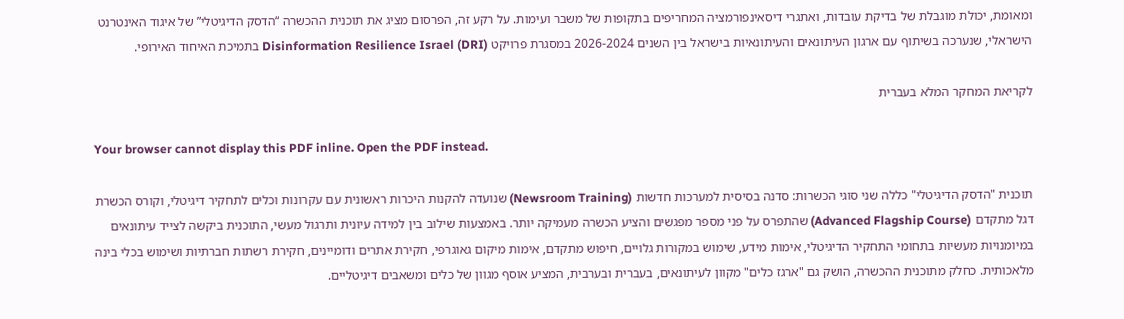ומאומת, יכולת מוגבלת של בדיקת עובדות, ואתגרי דיסאינפורמציה המחריפים בתקופות של משבר ועימות. על רקע זה, הפרסום מציג את תוכנית ההכשרה “הדסק הדיגיטלי” של איגוד האינטרנט הישראלי, שנערכה בשיתוף עם ארגון העיתונאים והעיתונאיות בישראל בין השנים 2026-2024 במסגרת פרויקט Disinformation Resilience Israel (DRI) בתמיכת האיחוד האירופי.

לקריאת המחקר המלא בעברית

Your browser cannot display this PDF inline. Open the PDF instead.

תוכנית "הדסק הדיגיטלי" כללה שני סוגי הכשרות: סדנה בסיסית למערכות חדשות (Newsroom Training) שנועדה להקנות היכרות ראשונית עם עקרונות וכלים לתחקיר דיגיטלי, וקורס הכשרת דגל מתקדם (Advanced Flagship Course) שהתפרס על פני מספר מפגשים והציע הכשרה מעמיקה יותר. באמצעות שילוב בין למידה עיונית ותרגול מעשי, התוכנית ביקשה לצייד עיתונאים במיומנויות מעשיות בתחומי התחקיר הדיגיטלי, אימות מידע, שימוש במקורות גלויים, חיפוש מתקדם, אימות מיקום גאוגרפי, חקירת אתרים ודומיינים, חקירת רשתות חברתיות ושימוש בכלי בינה מלאכותית. כחלק מתוכנית ההכשרה, הושק גם "ארגז כלים" מקוון לעיתונאים, בעברית ובערבית, המציע אוסף מגוון של כלים ומשאבים דיגיטליים.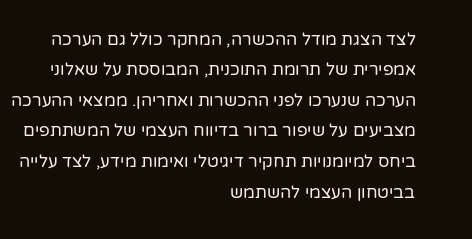לצד הצגת מודל ההכשרה, המחקר כולל גם הערכה אמפירית של תרומת התוכנית, המבוססת על שאלוני הערכה שנערכו לפני ההכשרות ואחריהן. ממצאי ההערכה מצביעים על שיפור ברור בדיווח העצמי של המשתתפים ביחס למיומנויות תחקיר דיגיטלי ואימות מידע, לצד עלייה בביטחון העצמי להשתמש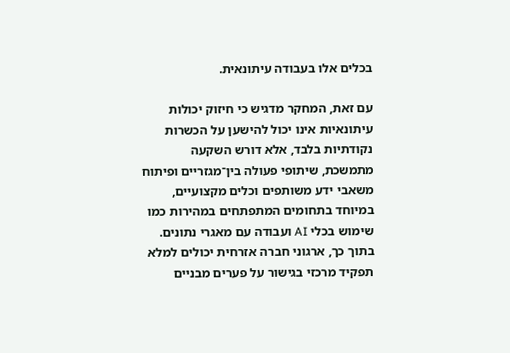בכלים אלו בעבודה עיתונאית.

עם זאת, המחקר מדגיש כי חיזוק יכולות עיתונאיות אינו יכול להישען על הכשרות נקודתיות בלבד, אלא דורש השקעה מתמשכת, שיתופי פעולה בין־מגזריים ופיתוח משאבי ידע משותפים וכלים מקצועיים, במיוחד בתחומים המתפתחים במהירות כמו שימוש בכלי AI ועבודה עם מאגרי נתונים. בתוך כך, ארגוני חברה אזרחית יכולים למלא תפקיד מרכזי בגישור על פערים מבניים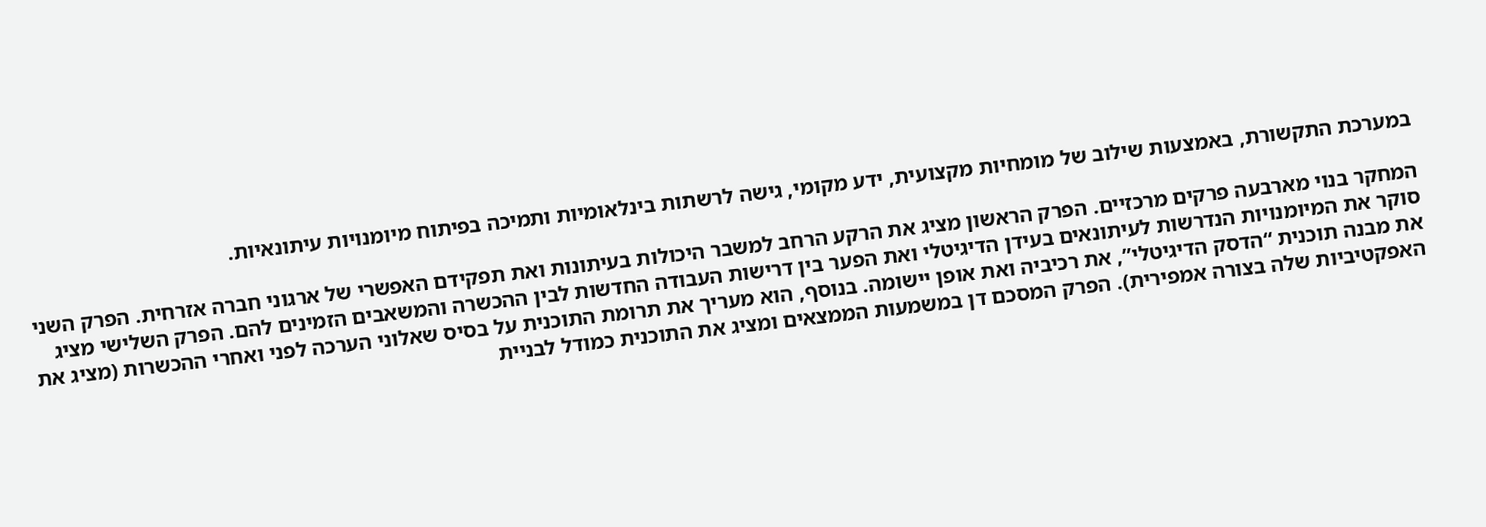במערכת התקשורת, באמצעות שילוב של מומחיות מקצועית, ידע מקומי, גישה לרשתות בינלאומיות ותמיכה בפיתוח מיומנויות עיתונאיות.

המחקר בנוי מארבעה פרקים מרכזיים. הפרק הראשון מציג את הרקע הרחב למשבר היכולות בעיתונות ואת תפקידם האפשרי של ארגוני חברה אזרחית. הפרק השני סוקר את המיומנויות הנדרשות לעיתונאים בעידן הדיגיטלי ואת הפער בין דרישות העבודה החדשות לבין ההכשרה והמשאבים הזמינים להם. הפרק השלישי מציג את מבנה תוכנית “הדסק הדיגיטלי”, את רכיביה ואת אופן יישומה. בנוסף, הוא מעריך את תרומת התוכנית על בסיס שאלוני הערכה לפני ואחרי ההכשרות (מציג את האפקטיביות שלה בצורה אמפירית). הפרק המסכם דן במשמעות הממצאים ומציג את התוכנית כמודל לבניית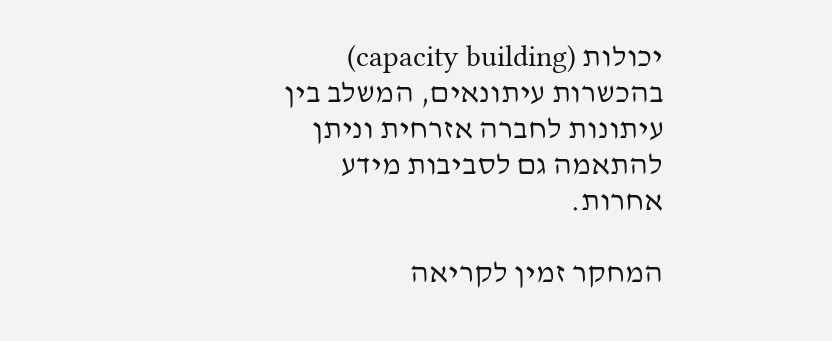יכולות (capacity building) בהכשרות עיתונאים, המשלב בין עיתונות לחברה אזרחית וניתן להתאמה גם לסביבות מידע אחרות.

המחקר זמין לקריאה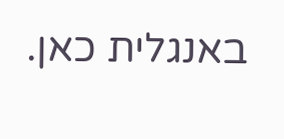באנגלית כאן.